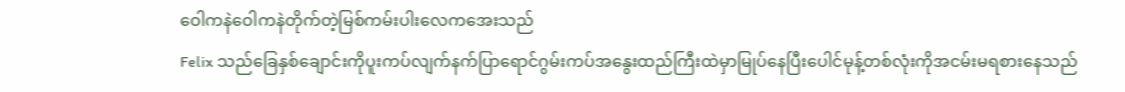ဝေါကနဲဝေါကနဲတိုက်တဲ့မြစ်ကမ်းပါးလေကအေးသည်
Felix သည်ခြေနှစ်ချောင်းကိုပူးကပ်လျက်နက်ပြာရောင်ဂွမ်းကပ်အနွေးထည်ကြီးထဲမှာမြုပ်နေပြီးပေါင်မုန့်တစ်လုံးကိုအငမ်းမရစားနေသည်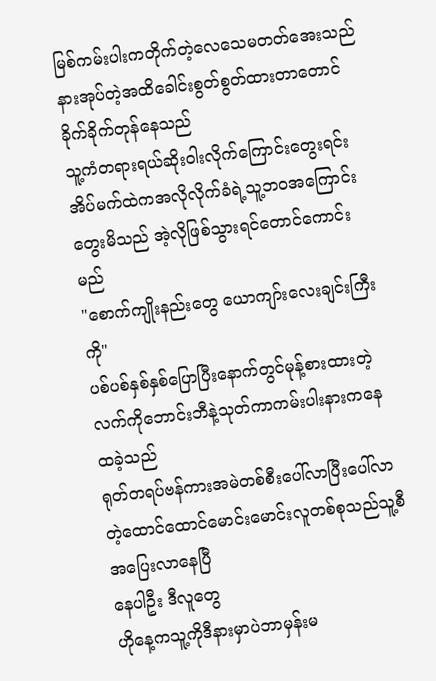မြစ်ကမ်းပါးကတိုက်တဲ့လေသေမတတ်အေးသည် နားအုပ်တဲ့အထိခေါင်းစွတ်စွတ်ထားတာတောင်ခိုက်ခိုက်တုန်နေသည်
သူ့ကံတရားရယ်ဆိုးဝါးလိုက်ကြောင်းတွေးရင်း အိပ်မက်ထဲကအလိုလိုက်ခံရဲ့သူ့ဘဝအကြောင်းတွေးမိသည် အဲ့လိုဖြစ်သွားရင်တောင်ကောင်းမည်
"စောက်ကျိုးနည်းတွေ ယောကျာ်းလေးချင်းကြီးကို"
ပစ်ပစ်နှစ်နှစ်ပြောပြီးနောက်တွင်မုန့်စားထားတဲ့လက်ကိုဘောင်းဘီနဲ့သုတ်ကာကမ်းပါးနားကနေထခဲ့သည်
ရုတ်တရပ်ဗန်ကားအမဲတစ်စီးပေါ်လာပြီးပေါ်လာတဲ့ထောင်ထောင်မောင်းမောင်းလူတစ်စုသည်သူ့စီအပြေးလာနေပြီ
နေပါဦး ဒီလူတွေ
ဟိုနေ့ကသူ့ကိုဒီနားမှာပဲဘာမှန်းမ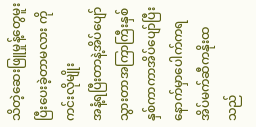သိတဲ့ဆေးဖြူမှုန့်တွေမူးပြီးပေးခဲ့တာမလား ကိုကင်းလိုမျိုး
အနံ့ရပြီးတာနဲ့အိပ်ပျော်သွားတာအကြာကြီးနှစ်နှစ်ကာကာအိပ်ပျော်ပြီးနောက်မှာပေါက်ကရအိပ်မက်ဆီကနိုးထသည်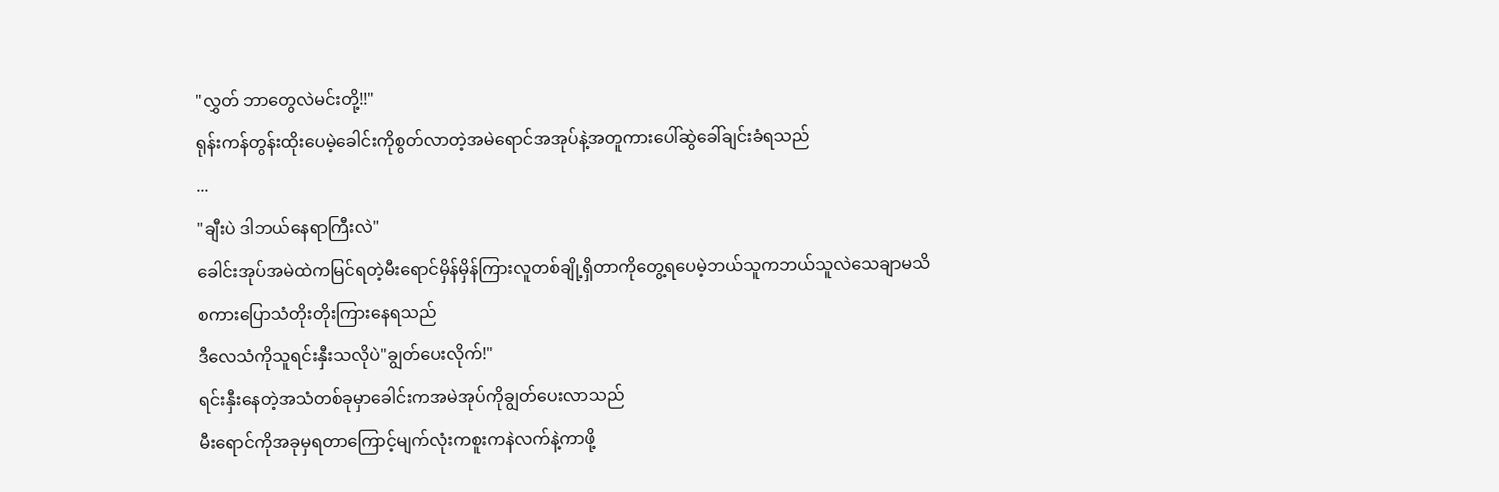"လွှတ် ဘာတွေလဲမင်းတို့!!"
ရုန်းကန်တွန်းထိုးပေမဲ့ခေါင်းကိုစွတ်လာတဲ့အမဲရောင်အအုပ်နဲ့အတူကားပေါ်ဆွဲခေါ်ချင်းခံရသည်
...
"ချီးပဲ ဒါဘယ်နေရာကြီးလဲ"
ခေါင်းအုပ်အမဲထဲကမြင်ရတဲ့မီးရောင်မှိန်မှိန်ကြားလူတစ်ချို့ရှိတာကိုတွေ့ရပေမဲ့ဘယ်သူကဘယ်သူလဲသေချာမသိ
စကားပြောသံတိုးတိုးကြားနေရသည်
ဒီလေသံကိုသူရင်းနှီးသလိုပဲ"ချွတ်ပေးလိုက်!"
ရင်းနှီးနေတဲ့အသံတစ်ခုမှာခေါင်းကအမဲအုပ်ကိုချွတ်ပေးလာသည်
မီးရောင်ကိုအခုမှရတာကြောင့်မျက်လုံးကစူးကနဲလက်နဲ့ကာဖို့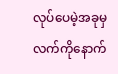လုပ်ပေမဲ့အခုမှလက်ကိုနောက်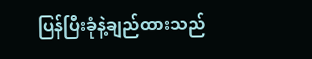ပြန်ပြီးခုံနဲ့ချည်ထားသည်